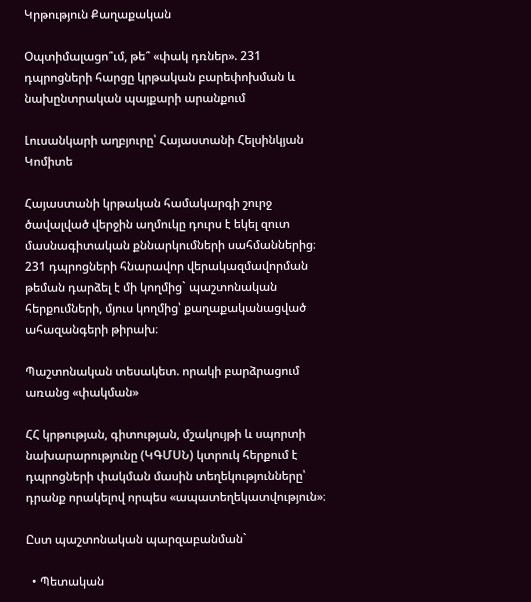Կրթություն Քաղաքական

Օպտիմալացո՞ւմ, թե՞ «փակ դռներ». 231 դպրոցների հարցը կրթական բարեփոխման և նախընտրական պայքարի արանքում

Լուսանկարի աղբյուրը՝ Հայաստանի Հելսինկյան Կոմիտե

Հայաստանի կրթական համակարգի շուրջ ծավալված վերջին աղմուկը դուրս է եկել զուտ մասնագիտական քննարկումների սահմաններից։ 231 դպրոցների հնարավոր վերակազմավորման թեման դարձել է մի կողմից` պաշտոնական հերքումների, մյուս կողմից՝ քաղաքականացված ահազանգերի թիրախ։

Պաշտոնական տեսակետ. որակի բարձրացում առանց «փակման»

ՀՀ կրթության, գիտության, մշակույթի և սպորտի նախարարությունը (ԿԳՄՍՆ) կտրուկ հերքում է դպրոցների փակման մասին տեղեկությունները՝ դրանք որակելով որպես «ապատեղեկատվություն»։

Ըստ պաշտոնական պարզաբանման`

  • Պետական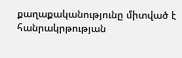քաղաքականությունը միտված է հանրակրթության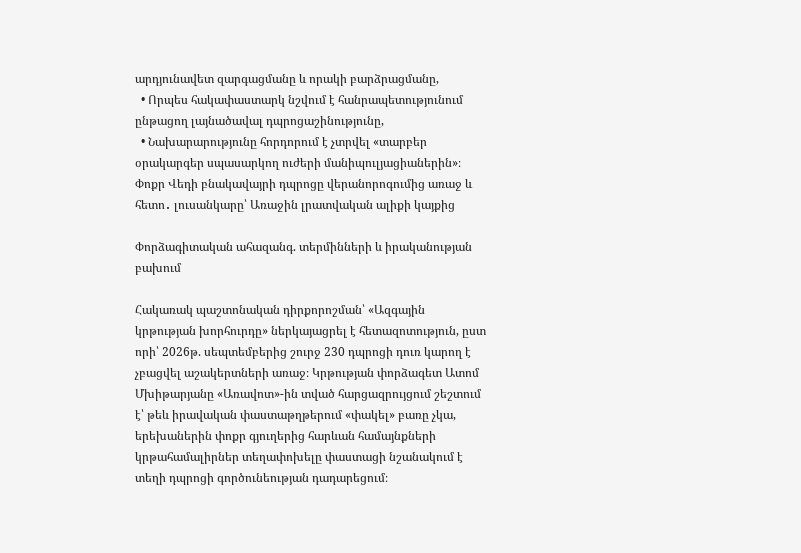արդյունավետ զարգացմանը և որակի բարձրացմանը,
  • Որպես հակափաստարկ նշվում է հանրապետությունում ընթացող լայնածավալ դպրոցաշինությունը,
  • Նախարարությունը հորդորում է չտրվել «տարբեր օրակարգեր սպասարկող ուժերի մանիպուլյացիաներին»։
Փոքր Վեդի բնակավայրի դպրոցը վերանորոգումից առաջ և հետո․ լուսանկարը՝ Առաջին լրատվական ալիքի կայքից

Փորձագիտական ահազանգ. տերմինների և իրականության բախում

Հակառակ պաշտոնական դիրքորոշման՝ «Ազգային կրթության խորհուրդը» ներկայացրել է հետազոտություն, ըստ որի՝ 2026թ. սեպտեմբերից շուրջ 230 դպրոցի դուռ կարող է չբացվել աշակերտների առաջ։ Կրթության փորձագետ Ատոմ Մխիթարյանը «Առավոտ»-ին տված հարցազրույցում շեշտում է՝ թեև իրավական փաստաթղթերում «փակել» բառը չկա, երեխաներին փոքր գյուղերից հարևան համայնքների կրթահամալիրներ տեղափոխելը փաստացի նշանակում է տեղի դպրոցի գործունեության դադարեցում։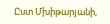Ըստ Մխիթարյանի,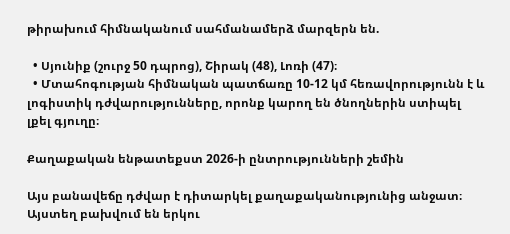թիրախում հիմնականում սահմանամերձ մարզերն են.

  • Սյունիք (շուրջ 50 դպրոց), Շիրակ (48), Լոռի (47)։
  • Մտահոգության հիմնական պատճառը 10-12 կմ հեռավորությունն է և լոգիստիկ դժվարությունները, որոնք կարող են ծնողներին ստիպել լքել գյուղը։

Քաղաքական ենթատեքստ 2026-ի ընտրությունների շեմին

Այս բանավեճը դժվար է դիտարկել քաղաքականությունից անջատ։ Այստեղ բախվում են երկու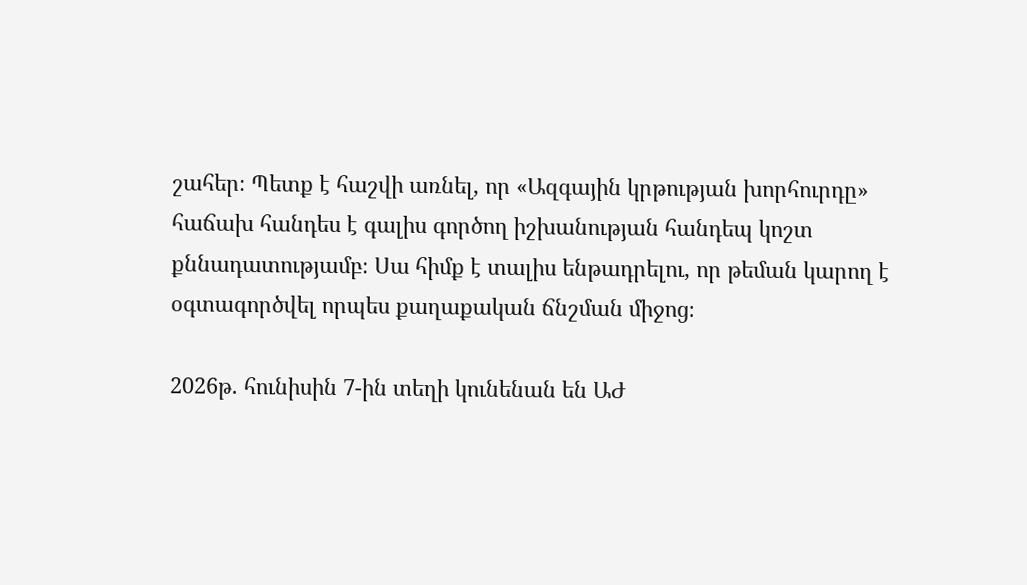շահեր։ Պետք է հաշվի առնել, որ «Ազգային կրթության խորհուրդը» հաճախ հանդես է գալիս գործող իշխանության հանդեպ կոշտ քննադատությամբ։ Սա հիմք է տալիս ենթադրելու, որ թեման կարող է օգտագործվել որպես քաղաքական ճնշման միջոց։

2026թ. հունիսին 7-ին տեղի կունենան են ԱԺ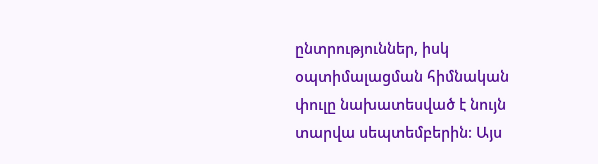ընտրություններ, իսկ օպտիմալացման հիմնական փուլը նախատեսված է նույն տարվա սեպտեմբերին։ Այս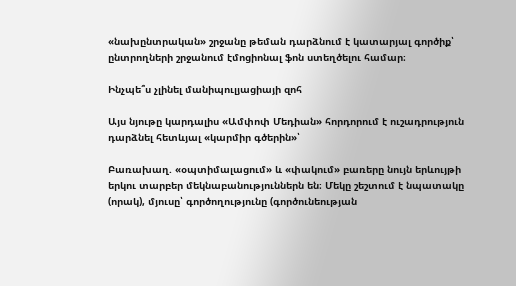«նախընտրական» շրջանը թեման դարձնում է կատարյալ գործիք՝ ընտրողների շրջանում էմոցիոնալ ֆոն ստեղծելու համար։

Ինչպե՞ս չլինել մանիպուլյացիայի զոհ

Այս նյութը կարդալիս «Ամփոփ Մեդիան» հորդորում է ուշադրություն դարձնել հետևյալ «կարմիր գծերին»՝

Բառախաղ. «օպտիմալացում» և «փակում» բառերը նույն երևույթի երկու տարբեր մեկնաբանություններն են։ Մեկը շեշտում է նպատակը (որակ), մյուսը՝ գործողությունը (գործունեության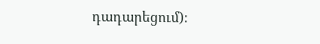դադարեցում)։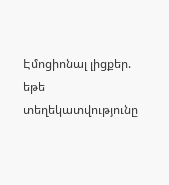Էմոցիոնալ լիցքեր. եթե տեղեկատվությունը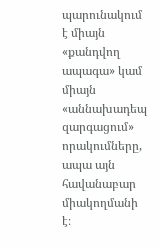պարունակում է միայն «քանդվող ապագա» կամ միայն «աննախադեպ զարգացում» որակումները, ապա այն հավանաբար միակողմանի է։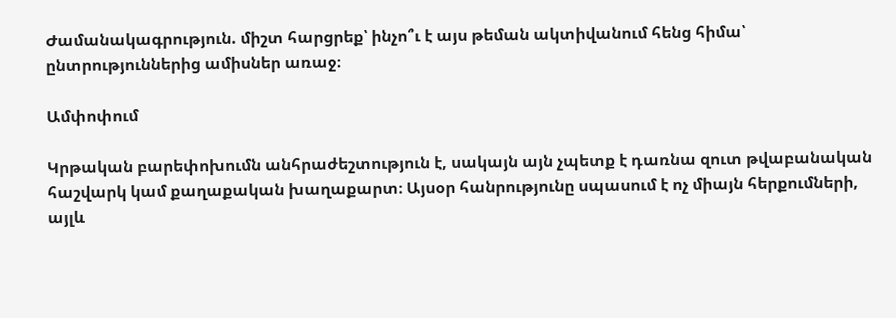Ժամանակագրություն. միշտ հարցրեք՝ ինչո՞ւ է այս թեման ակտիվանում հենց հիմա՝ ընտրություններից ամիսներ առաջ։

Ամփոփում

Կրթական բարեփոխումն անհրաժեշտություն է, սակայն այն չպետք է դառնա զուտ թվաբանական հաշվարկ կամ քաղաքական խաղաքարտ։ Այսօր հանրությունը սպասում է ոչ միայն հերքումների, այլև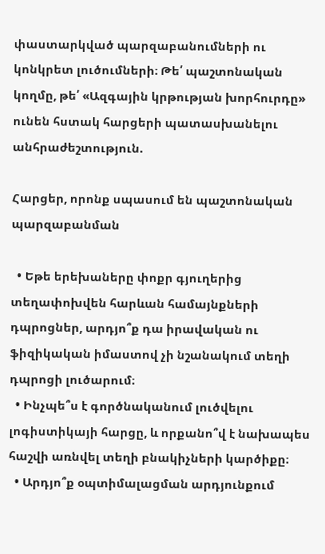փաստարկված պարզաբանումների ու կոնկրետ լուծումների։ Թե՛ պաշտոնական կողմը, թե՛ «Ազգային կրթության խորհուրդը» ունեն հստակ հարցերի պատասխանելու անհրաժեշտություն.

Հարցեր, որոնք սպասում են պաշտոնական պարզաբանման

  • Եթե երեխաները փոքր գյուղերից տեղափոխվեն հարևան համայնքների դպրոցներ, արդյո՞ք դա իրավական ու ֆիզիկական իմաստով չի նշանակում տեղի դպրոցի լուծարում։
  • Ինչպե՞ս է գործնականում լուծվելու լոգիստիկայի հարցը, և որքանո՞վ է նախապես հաշվի առնվել տեղի բնակիչների կարծիքը։
  • Արդյո՞ք օպտիմալացման արդյունքում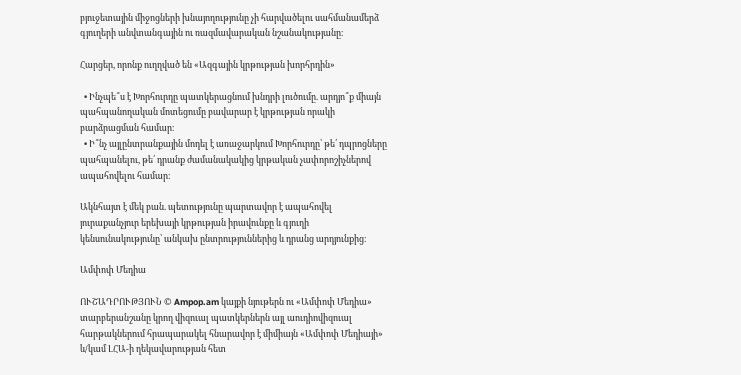բյուջետային միջոցների խնայողությունը չի հարվածելու սահմանամերձ գյուղերի անվտանգային ու ռազմավարական նշանակությանը։

Հարցեր, որոնք ուղղված են «Ազգային կրթության խորհրդին»

  • Ինչպե՞ս է Խորհուրդը պատկերացնում խնդրի լուծումը. արդյո՞ք միայն պահպանողական մոտեցումը բավարար է կրթության որակի բարձրացման համար։
  • Ի՞նչ այլընտրանքային մոդել է առաջարկում Խորհուրդը՝ թե՛ դպրոցները պահպանելու, թե՛ դրանք ժամանակակից կրթական չափորոշիչներով ապահովելու համար։

Ակնհայտ է մեկ բան. պետությունը պարտավոր է ապահովել յուրաքանչյուր երեխայի կրթության իրավունքը և գյուղի կենսունակությունը՝ անկախ ընտրություններից և դրանց արդյունքից։

Ամփոփ Մեդիա

ՈՒՇԱԴՐՈՒԹՅՈՒՆ © Ampop.am կայքի նյութերն ու «Ամփոփ Մեդիա» տարբերանշանը կրող վիզուալ պատկերներն այլ աուդիովիզուալ հարթակներում հրապարակել հնարավոր է միմիայն «Ամփոփ Մեդիայի» և/կամ ԼՀԱ-ի ղեկավարության հետ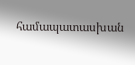համապատասխան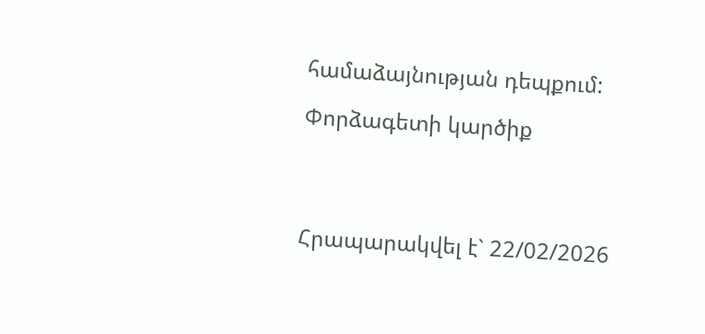համաձայնության դեպքում:

Փորձագետի կարծիք




Հրապարակվել է` 22/02/2026